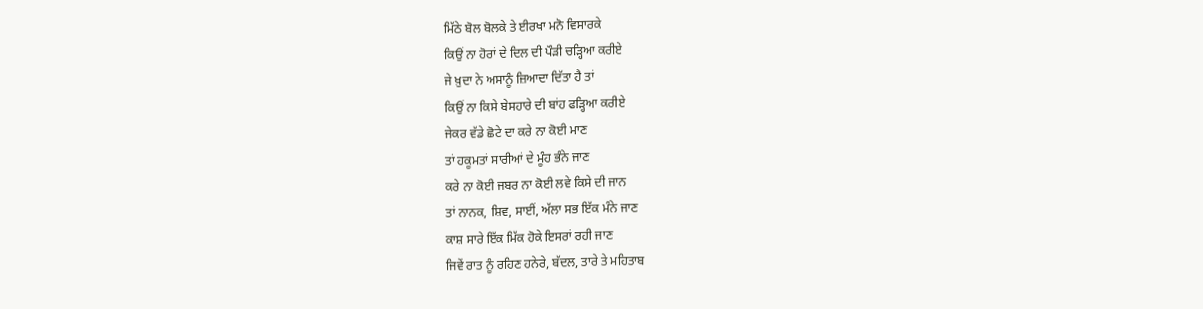ਮਿੱਠੇ ਬੋਲ ਬੋਲਕੇ ਤੇ ਈਰਖਾ ਮਨੋ ਵਿਸਾਰਕੇ
ਕਿਉਂ ਨਾ ਹੋਰਾਂ ਦੇ ਦਿਲ ਦੀ ਪੌੜੀ ਚੜ੍ਹਿਆ ਕਰੀਏ
ਜੇ ਖ਼ੁਦਾ ਨੇ ਅਸਾਨੂੰ ਜ਼ਿਆਦਾ ਦਿੱਤਾ ਹੈ ਤਾਂ
ਕਿਉਂ ਨਾ ਕਿਸੇ ਬੇਸਹਾਰੇ ਦੀ ਬਾਂਹ ਫੜ੍ਹਿਆ ਕਰੀਏ
ਜੇਕਰ ਵੱਡੇ ਛੋਟੇ ਦਾ ਕਰੇ ਨਾ ਕੋਈ ਮਾਣ
ਤਾਂ ਹਕੂਮਤਾਂ ਸਾਰੀਆਂ ਦੇ ਮੂੰਹ ਭੰਨੇ ਜਾਣ
ਕਰੇ ਨਾ ਕੋਈ ਜਬਰ ਨਾ ਕੋਈ ਲਵੇ ਕਿਸੇ ਦੀ ਜਾਨ
ਤਾਂ ਨਾਨਕ, ਸ਼ਿਵ, ਸਾਈਂ, ਅੱਲਾ ਸਭ ਇੱਕ ਮੰਨੇ ਜਾਣ
ਕਾਸ਼ ਸਾਰੇ ਇੱਕ ਮਿੱਕ ਹੋਕੇ ਇਸਰਾਂ ਰਹੀ ਜਾਣ
ਜਿਵੇਂ ਰਾਤ ਨੂੰ ਰਹਿਣ ਹਨੇਰੇ, ਬੱਦਲ, ਤਾਰੇ ਤੇ ਮਹਿਤਾਬ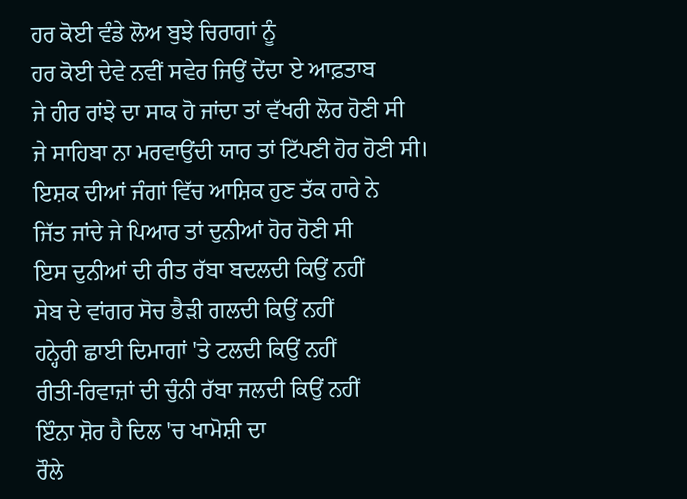ਹਰ ਕੋਈ ਵੰਡੇ ਲੋਅ ਬੁਝੇ ਚਿਰਾਗਾਂ ਨੂੰ
ਹਰ ਕੋਈ ਦੇਵੇ ਨਵੀਂ ਸਵੇਰ ਜਿਉਂ ਦੇਂਦਾ ਏ ਆਫ਼ਤਾਬ
ਜੇ ਹੀਰ ਰਾਂਝੇ ਦਾ ਸਾਕ ਹੋ ਜਾਂਦਾ ਤਾਂ ਵੱਖਰੀ ਲੋਰ ਹੋਣੀ ਸੀ
ਜੇ ਸਾਹਿਬਾ ਨਾ ਮਰਵਾਉਂਦੀ ਯਾਰ ਤਾਂ ਟਿੱਪਣੀ ਹੋਰ ਹੋਣੀ ਸੀ।
ਇਸ਼ਕ ਦੀਆਂ ਜੰਗਾਂ ਵਿੱਚ ਆਸ਼ਿਕ ਹੁਣ ਤੱਕ ਹਾਰੇ ਨੇ
ਜਿੱਤ ਜਾਂਦੇ ਜੇ ਪਿਆਰ ਤਾਂ ਦੁਨੀਆਂ ਹੋਰ ਹੋਣੀ ਸੀ
ਇਸ ਦੁਨੀਆਂ ਦੀ ਰੀਤ ਰੱਬਾ ਬਦਲਦੀ ਕਿਉਂ ਨਹੀਂ
ਸੇਬ ਦੇ ਵਾਂਗਰ ਸੋਚ ਭੈੜੀ ਗਲਦੀ ਕਿਉਂ ਨਹੀਂ
ਹਨ੍ਹੇਰੀ ਛਾਈ ਦਿਮਾਗਾਂ 'ਤੇ ਟਲਦੀ ਕਿਉਂ ਨਹੀਂ
ਰੀਤੀ-ਰਿਵਾਜ਼ਾਂ ਦੀ ਚੁੰਨੀ ਰੱਬਾ ਜਲਦੀ ਕਿਉਂ ਨਹੀਂ
ਇੰਨਾ ਸ਼ੋਰ ਹੈ ਦਿਲ 'ਚ ਖਾਮੋਸ਼ੀ ਦਾ
ਰੌਲੇ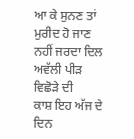ਆ ਕੇ ਸੁਨਣ ਤਾਂ ਮੁਰੀਦ ਹੋ ਜਾਣ
ਨਹੀਂ ਜਰਦਾ ਦਿਲ ਅਵੱਲੀ ਪੀੜ ਵਿਛੋੜੇ ਦੀ
ਕਾਸ਼ ਇਹ ਅੱਜ ਦੇ ਦਿਨ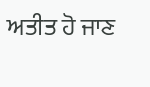ਅਤੀਤ ਹੋ ਜਾਣ